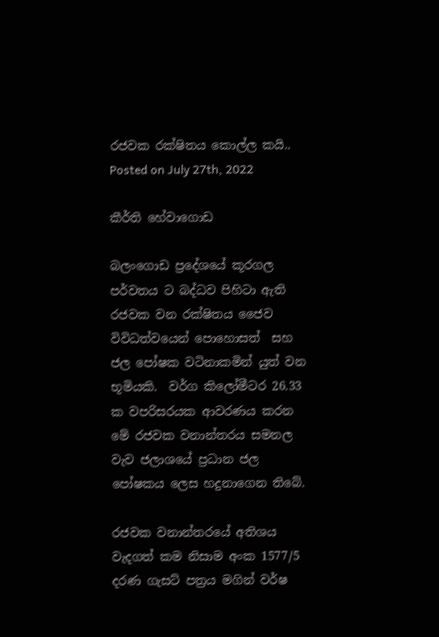රජවක රක්ෂිතය කොල්ල කයි..
Posted on July 27th, 2022

කීර්ති හේවාගොඩ

බලංගොඩ ප්‍රදේශයේ කූරගල පර්වතය ට බද්ධව පිහිටා ඇති රජවක වන රක්ෂිතය ජෛව විවිධත්වයෙන් පොහොසත්  සහ ජල පෝෂක වටිනාකමින් යුත් වන භූමියකි.  වර්ග කිලෝමීටර 26.33 ක වපරිසරයක ආවරණය කරන මේ රජවක වනාන්තරය සමනල වැව ජලාශයේ ප්‍රධාන ජල පෝෂකය ලෙස හදුනාගෙන තිබේ.

රජවක වනාන්තරයේ අතිශය වැදගත් කම නිසාම අංක 1577/5 දරණ ගැසට් පත්‍රය මගින් වර්ෂ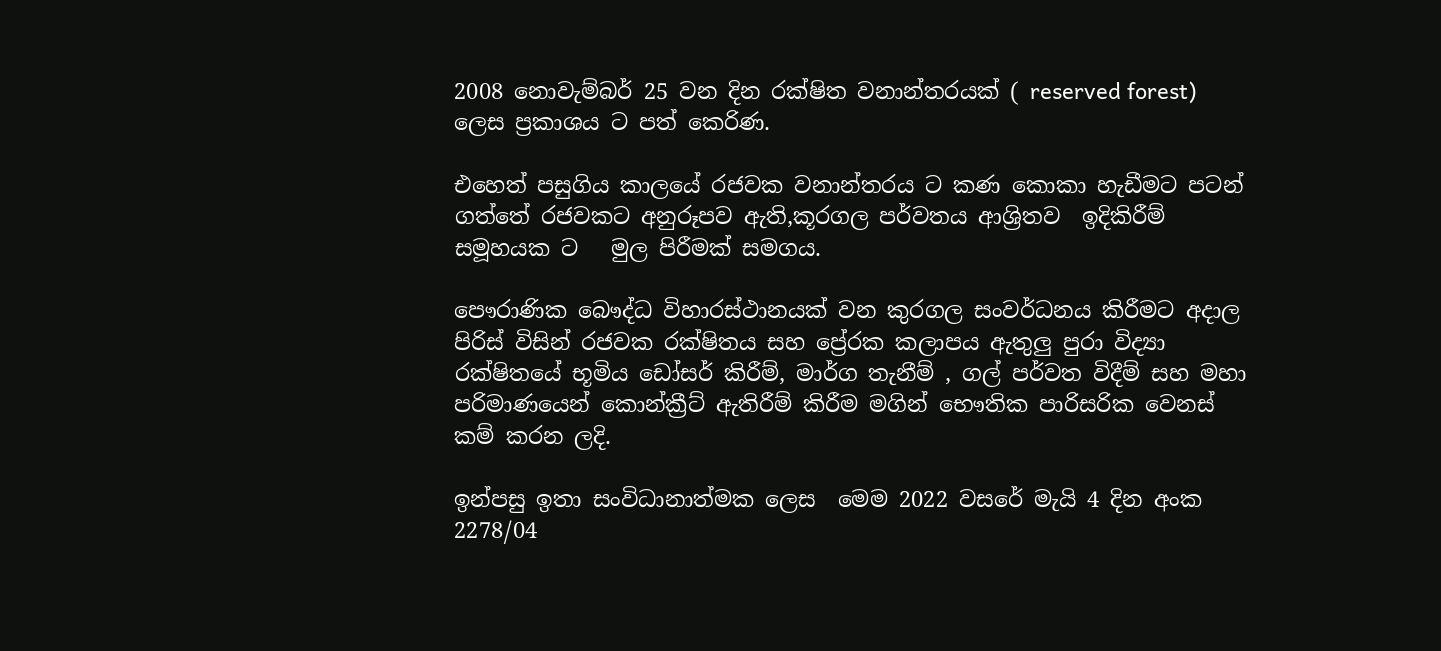2008 නොවැම්බර් 25 වන දින රක්ෂිත වනාන්තරයක් ( reserved forest) ලෙස ප්‍රකාශය ට පත් කෙරිණ.

එහෙත් පසුගිය කාලයේ රජවක වනාන්තරය ට කණ කොකා හැඩීමට පටන් ගත්තේ රජවකට අනුරූපව ඇති,කූරගල පර්වතය ආශ්‍රිතව  ඉදිකිරීම් සමූහයක ට   මුල පිරීමක් සමගය.

පෞරාණික බෞද්ධ විහාරස්ථානයක් වන කුරගල සංවර්ධනය කිරීමට අදාල පිරිස් විසින් රජවක රක්ෂිතය සහ ප්‍රේරක කලාපය ඇතුලු පුරා විද්‍යා රක්ෂිතයේ භූමිය ඩෝසර් කිරීම්, මාර්ග තැනීම් , ගල් පර්වත විදීම් සහ මහා පරිමාණයෙන් කොන්ක්‍රීට් ඇතිරීම් කිරීම මගින් භෞතික පාරිසරික වෙනස් කම් කරන ලදි.

ඉන්පසු ඉතා සංවිධානාත්මක ලෙස  මෙම 2022 වසරේ මැයි 4 දින අංක 2278/04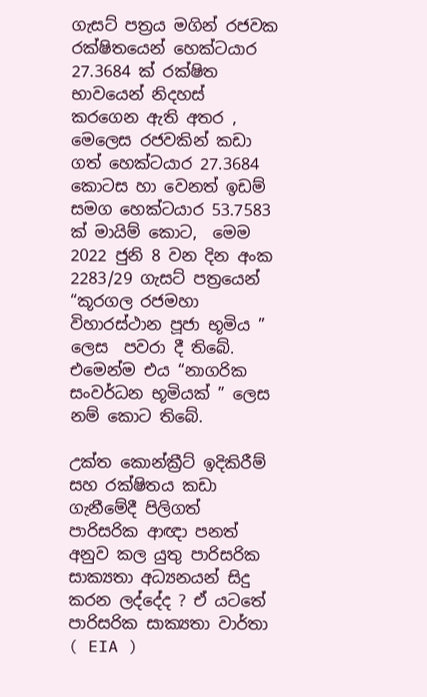ගැසට් පත්‍රය මගින් රජවක රක්ෂිතයෙන් හෙක්ටයාර 27.3684 ක් රක්ෂිත භාවයෙන් නිදහස් කරගෙන ඇති අතර , මෙලෙස රජවකින් කඩා ගත් හෙක්ටයාර 27.3684 කොටස හා වෙනත් ඉඩම් සමග හෙක්ටයාර 53.7583 ක් මායිම් කොට,  මෙම 2022 ජුනි 8 වන දින අංක 2283/29 ගැසට් පත්‍රයෙන් “කූරගල රජමහා විහාරස්ථාන පූජා භූමිය ” ලෙස  පවරා දී තිබේ. එමෙන්ම එය “නාගරික සංවර්ධන භූමියක් ” ලෙස නම් කොට තිබේ.

උක්ත කොන්ක්‍රීට් ඉදිකිරීම් සහ රක්ෂිතය කඩා ගැනීමේදී පිලිගත් පාරිසරික ආඥා පනත් අනුව කල යුතු පාරිසරික සාක්‍යතා අධ්‍යනයන් සිදු කරන ලද්දේද ? ඒ යටතේ පාරිසරික සාක්‍යතා වාර්තා ( EIA )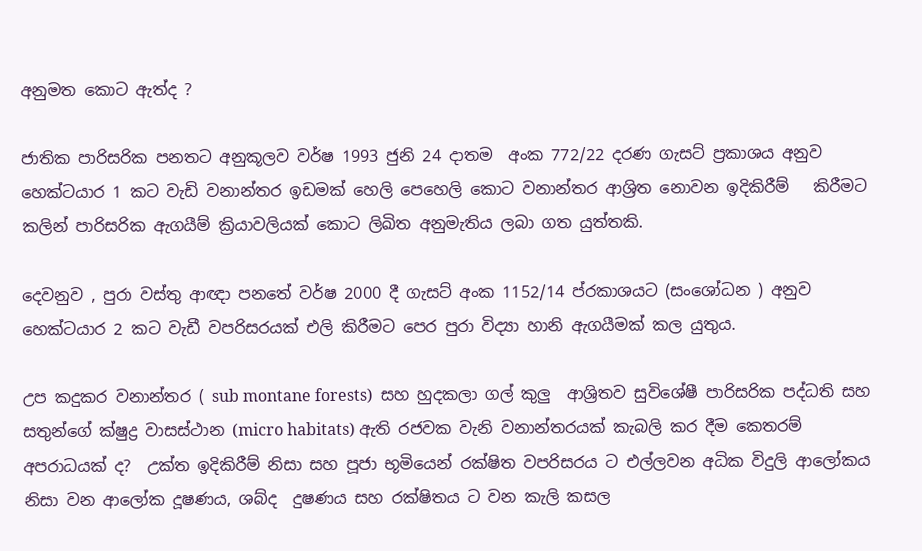අනුමත කොට ඇත්ද ?

ජාතික පාරිසරික පනතට අනුකූලව වර්ෂ 1993 ජුනි 24 දාතම  අංක 772/22 දරණ ගැසට් ප්‍රකාශය අනුව හෙක්ටයාර 1 කට වැඩි වනාන්තර ඉඩමක් හෙලි පෙහෙලි කොට වනාන්තර ආශ්‍රිත නොවන ඉදිකිරීම්   කිරීමට කලින් පාරිසරික ඇගයීම් ක්‍රියාවලියක් කොට ලිඛිත අනුමැතිය ලබා ගත යුත්තකි.

දෙවනුව , පුරා වස්තු ආඥා පනතේ වර්ෂ 2000 දී ගැසට් අංක 1152/14 ප්රකාශයට (සංශෝධන ) අනුව  හෙක්ටයාර 2 කට වැඩී වපරිසරයක් එලි කිරීමට පෙර පුරා විද්‍යා හානි ඇගයීමක් කල යුතුය.

උප කදුකර වනාන්තර ( sub montane forests)  සහ හුදකලා ගල් කුලු  ආශ්‍රිතව සුවිශේෂී පාරිසරික පද්ධති සහ සතුන්ගේ ක්ෂුද්‍ර වාසස්ථාන (micro habitats) ඇති රජවක වැනි වනාන්තරයක් කැබලි කර දීම කෙතරම් අපරාධයක් ද?  උක්ත ඉදිකිරීම් නිසා සහ පූජා භූමියෙන් රක්ෂිත වපරිසරය ට එල්ලවන අධික විදුලි ආලෝකය  නිසා වන ආලෝක දූෂණය, ශබ්ද  දුෂණය සහ රක්ෂිතය ට වන කැලි කසල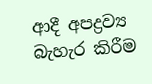ආදී අපද්‍රව්‍ය  බැහැර කිරීම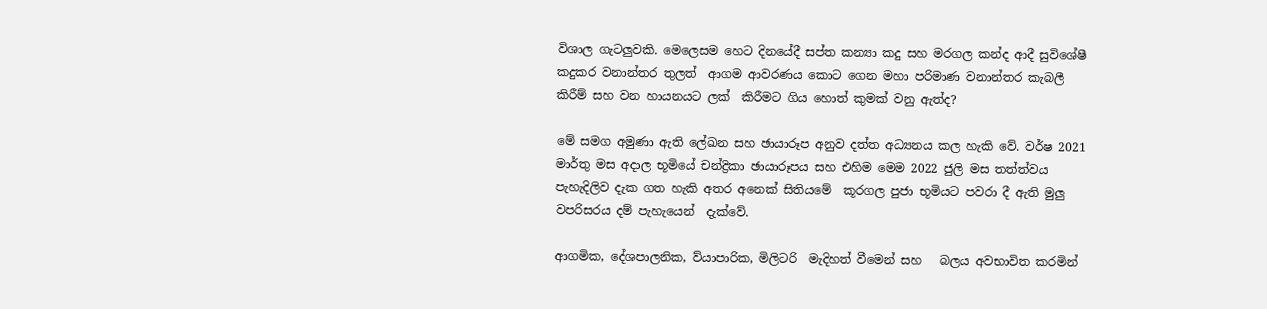විශාල ගැටලුවකි. මෙලෙසම හෙට දිනයේදී සප්ත කන්‍යා කදු සහ මරගල කන්ද ආදී සුවිශේෂී කදුකර වනාන්තර තුලත්  ආගම ආවරණය කොට ගෙන මහා පරිමාණ වනාන්තර කැබලී කිරීම් සහ වන හායනයට ලක්  කිරීමට ගිය හොත් කුමක් වනු ඇත්ද?

මේ සමග අමුණා ඇති ලේඛන සහ ඡායාරූප අනුව දත්ත අධ්‍යනය කල හැකි වේ. වර්ෂ 2021 මාර්තු මස අදාල භූමියේ චන්ද්‍රිකා ඡායාරූපය සහ එහිම මෙම 2022 ජුලි මස තත්ත්වය පැහැදිලිව දැක ගත හැකි අතර අනෙක් සිතියමේ  කූරගල පුජා භූමියට පවරා දී ඇති මුලු වපරිසරය දම් පැහැයෙන්  දැක්වේ.

ආගමික, දේශපාලනික, ව්යාපාරික, මිලිටරි  මැදිහත් වීමෙන් සහ   බලය අවභාවිත කරමින්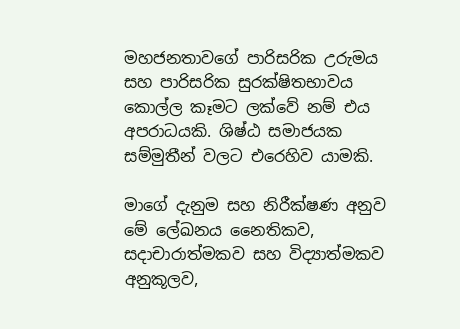මහජනතාවගේ පාරිසරික උරුමය සහ පාරිසරික සුරක්ෂිතභාවය කොල්ල කෑමට ලක්වේ නම් එය අපරාධයකි. ශිෂ්ඨ සමාජයක සම්මුතීන් වලට එරෙහිව යාමකි.

මාගේ දැනුම සහ නිරීක්ෂණ අනුව මේ ලේඛනය නෛතිකව, සදාචාරාත්මකව සහ විද්‍යාත්මකව   අනුකූලව,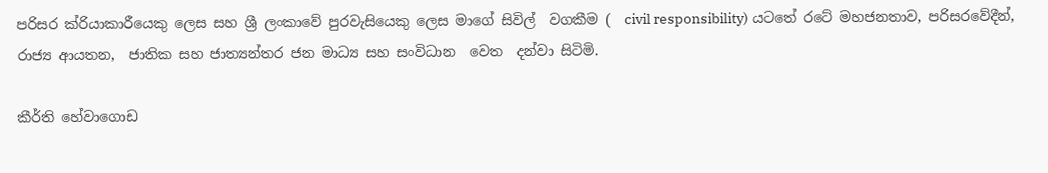පරිසර ක්රියාකාරීයෙකු ලෙස සහ ශ්‍රී ලංකාවේ පුරවැසියෙකු ලෙස මාගේ සිවිල්  වගකීම (  civil responsibility) යටතේ රටේ මහජනතාව, පරිසරවේදීන්, රාජ්‍ය ආයතන,  ජාතික සහ ජාත්‍යන්තර ජන මාධ්‍ය සහ සංවිධාන  වෙත  දන්වා සිටිමි.

කීර්ති හේවාගොඩ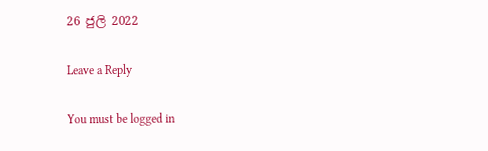26 ජුලි 2022

Leave a Reply

You must be logged in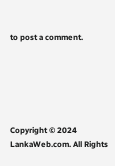to post a comment.






Copyright © 2024 LankaWeb.com. All Rights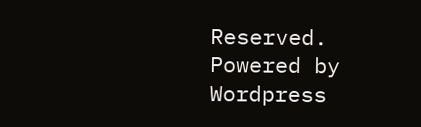Reserved. Powered by Wordpress